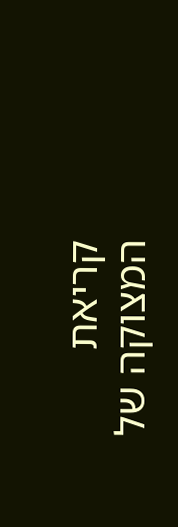קריאת המצוקה של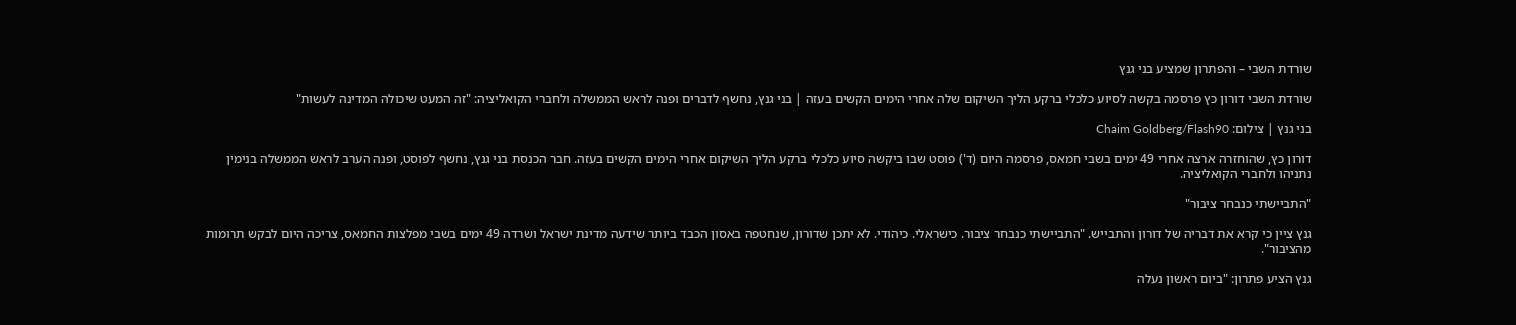שורדת השבי – והפתרון שמציע בני גנץ

שורדת השבי דורון כץ פרסמה בקשה לסיוע כלכלי ברקע הליך השיקום שלה אחרי הימים הקשים בעזה | בני גנץ, נחשף לדברים ופנה לראש הממשלה ולחברי הקואליציה: "זה המעט שיכולה המדינה לעשות"

בני גנץ | צילום: Chaim Goldberg/Flash90

דורון כץ, שהוחזרה ארצה אחרי 49 ימים בשבי חמאס, פרסמה היום (ד') פוסט שבו ביקשה סיוע כלכלי ברקע הליך השיקום אחרי הימים הקשים בעזה. חבר הכנסת בני גנץ, נחשף לפוסט, ופנה הערב לראש הממשלה בנימין נתניהו ולחברי הקואליציה.

"התביישתי כנבחר ציבור"

גנץ ציין כי קרא את דבריה של דורון והתבייש. "התביישתי כנבחר ציבור. כישראלי. כיהודי. לא יתכן שדורון, שנחטפה באסון הכבד ביותר שידעה מדינת ישראל ושרדה 49 ימים בשבי מפלצות החמאס, צריכה היום לבקש תרומות מהציבור".

גנץ הציע פתרון: "ביום ראשון נעלה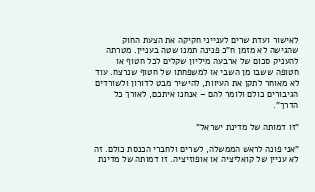לאישור ועדת שרים לענייני חקיקה את הצעת החוק שהגישה לא מזמן ח"כ פנינה תמנו שטה בעניין. מטרתה להעניק סכום של ארבעה מיליון שקלים לכל חטוף או חטופה ששבו מן השבי או למשפחתו של חטוף שנרצח. עוד לא מאוחר לתקן את העיוות, להישיר מבט לדורון ולשורדים הגיבורים כולם ולומר להם – אנחנו איתכם, לאורך כל הדרך".

"זו דמותה של מדינת ישראל"

"אני פונה לראש הממשלה, לשרים ולחברי הכנסת כולם. זה לא עניין של קואליציה או אופוזיציה. זו דמותה של מדינת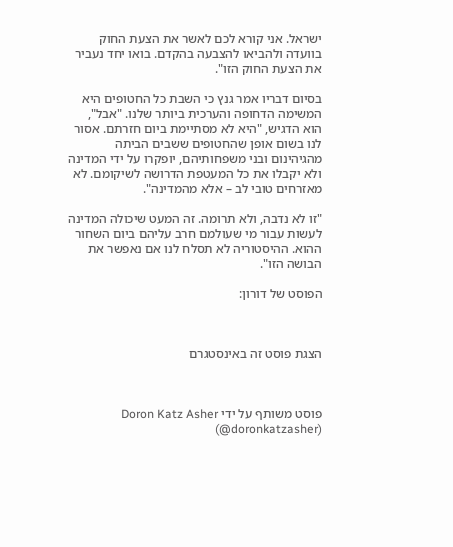ישראל. אני קורא לכם לאשר את הצעת החוק בוועדה ולהביאו להצבעה בהקדם. בואו יחד נעביר את הצעת החוק הזו".

בסיום דבריו אמר גנץ כי השבת כל החטופים היא המשימה הדחופה והערכית ביותר שלנו. "אבל", הוא הדגיש, "היא לא מסתיימת ביום חזרתם. אסור לנו בשום אופן שהחטופים ששבים הביתה מהגיהינום ובני משפחותיהם, יופקרו על ידי המדינה ולא יקבלו את כל המעטפת הדרושה לשיקומם. לא מאזרחים טובי לב – אלא מהמדינה".

"זו לא נדבה, ולא תרומה. זה המעט שיכולה המדינה לעשות עבור מי שעולמם חרב עליהם ביום השחור ההוא. ההיסטוריה לא תסלח לנו אם נאפשר את הבושה הזו".

הפוסט של דורון:



הצגת פוסט זה באינסטגרם



פוסט משותף על ידי Doron Katz Asher (@doronkatzasher)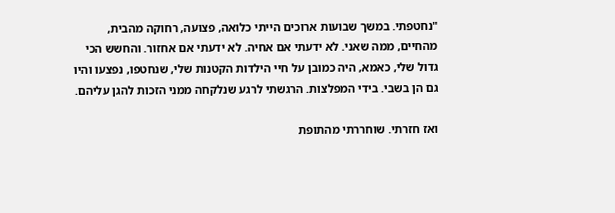"נחטפתי. במשך שבועות ארוכים הייתי כלואה, פצועה, רחוקה מהבית, מהחיים, ממה שאני. לא ידעתי אם אחיה. לא ידעתי אם אחזור. והחשש הכי גדול שלי, כאמא, היה כמובן על חיי הילדות הקטנות שלי, שנחטפו, נפצעו והיו גם הן בשבי. בידי המפלצות. הרגשתי לרגע שנלקחה ממני הזכות להגן עליהם.

ואז חזרתי. שוחררתי מהתופת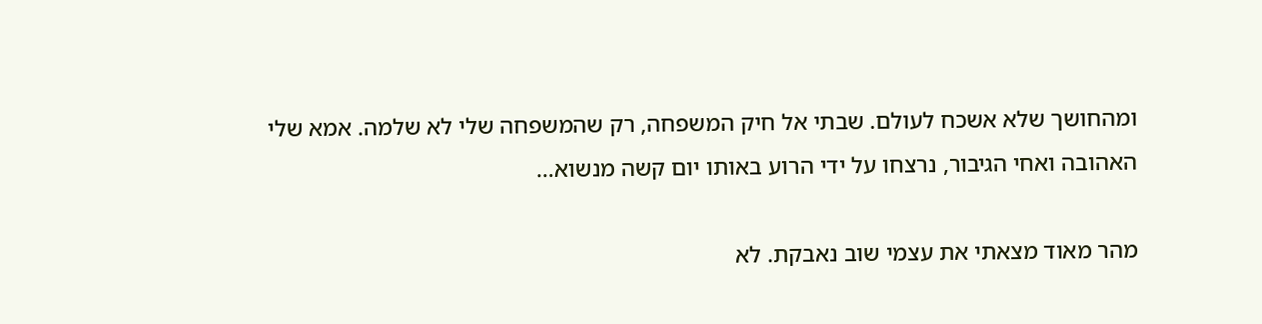ומהחושך שלא אשכח לעולם. שבתי אל חיק המשפחה, רק שהמשפחה שלי לא שלמה. אמא שלי האהובה ואחי הגיבור, נרצחו על ידי הרוע באותו יום קשה מנשוא…

מהר מאוד מצאתי את עצמי שוב נאבקת. לא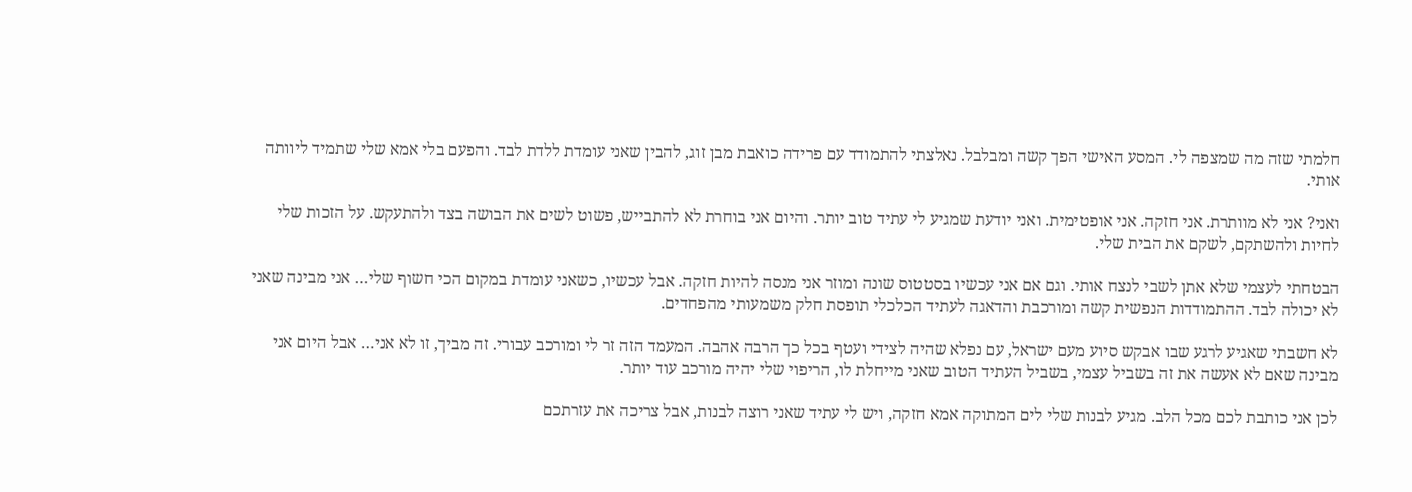חלמתי שזה מה שמצפה לי. המסע האישי הפך קשה ומבלבל. נאלצתי להתמודד עם פרידה כואבת מבן זוג, להבין שאני עומדת ללדת לבד. והפעם בלי אמא שלי שתמיד ליוותה אותי.

ואני? אני לא מוותרת. אני חזקה. אני אופטימית. ואני יודעת שמגיע לי עתיד טוב יותר. והיום אני בוחרת לא להתבייש, פשוט לשים את הבושה בצד ולהתעקש. על הזכות שלי לחיות ולהשתקם, לשקם את הבית שלי.

הבטחתי לעצמי שלא אתן לשבי לנצח אותי. וגם אם אני עכשיו בסטטוס שונה ומוזר אני מנסה להיות חזקה. אבל עכשיו, כשאני עומדת במקום הכי חשוף שלי… אני מבינה שאני לא יכולה לבד. ההתמודדות הנפשית קשה ומורכבת והדאגה לעתיד הכלכלי תופסת חלק משמעותי מהפחדים.

לא חשבתי שאגיע לרגע שבו אבקש סיוע מעם ישראל, עם נפלא שהיה לצידי ועטף בכל כך הרבה אהבה. המעמד הזה זר לי ומורכב עבורי. זה מביך, זו לא אני… אבל היום אני מבינה שאם לא אעשה את זה בשביל עצמי, בשביל העתיד הטוב שאני מייחלת לו, הריפוי שלי יהיה מורכב עוד יותר.

לכן אני כותבת לכם מכל הלב. מגיע לבנות שלי לים המתוקה אמא חזקה, ויש לי עתיד שאני רוצה לבנות, אבל צריכה את עזרתכם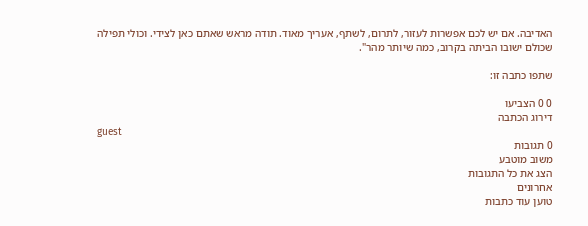האדיבה. אם יש לכם אפשרות לעזור, לתרום, לשתף, אעריך מאוד. תודה מראש שאתם כאן לצידי. וכולי תפילה שכולם ישובו הביתה בקרוב, כמה שיותר מהר".

שתפו כתבה זו:

0 0 הצביעו
דירוג הכתבה
guest
0 תגובות
משוב מוטבע
הצג את כל התגובות
אחרונים
טוען עוד כתבות